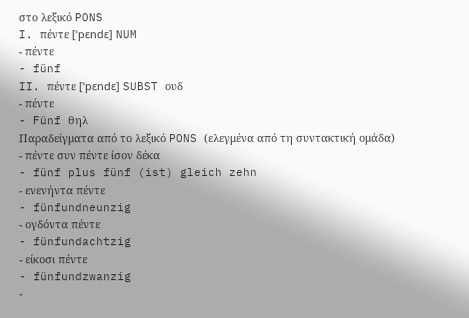στο λεξικό PONS
I. πέντε [ˈpɛndɛ] NUM
- πέντε
- fünf
II. πέντε [ˈpɛndɛ] SUBST ουδ
- πέντε
- Fünf θηλ
Παραδείγματα από το λεξικό PONS (ελεγμένα από τη συντακτική ομάδα)
- πέντε συν πέντε ίσον δέκα
- fünf plus fünf (ist) gleich zehn
- ενενήντα πέντε
- fünfundneunzig
- ογδόντα πέντε
- fünfundachtzig
- είκοσι πέντε
- fünfundzwanzig
-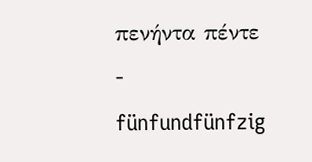πενήντα πέντε
- fünfundfünfzig